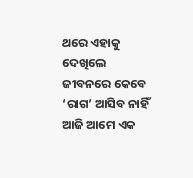ଥରେ ଏହାକୁ ଦେଖିଲେ ଜୀବନରେ କେବେ ‘ରାଗ’ ଆସିବ ନାହିଁ
ଆଜି ଆମେ ଏକ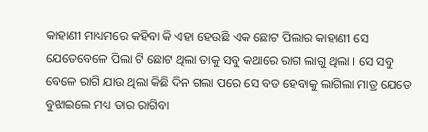କାହାଣୀ ମାଧ୍ୟମରେ କହିବା କି ଏହା ହେଉଛି ଏକ ଛୋଟ ପିଲାର କାହାଣୀ ସେ ଯେତେବେଳେ ପିଲା ଟି ଛୋଟ ଥିଲା ତାକୁ ସବୁ କଥାରେ ରାଗ ଲାଗୁ ଥିଲା । ସେ ସବୁ ବେଳେ ରାଗି ଯାଉ ଥିଲା କିଛି ଦିନ ଗଲା ପରେ ସେ ବଡ ହେବାକୁ ଲାଗିଲା ମାତ୍ର ଯେତେ ବୁଝାଇଲେ ମଧ୍ୟ ତାର ରାଗିବା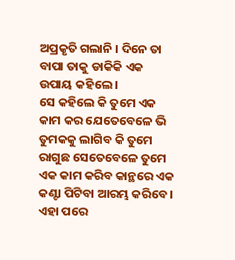ଅପ୍ରକୃତି ଗଲାନି । ଦିନେ ତା ବାପା ତାକୁ ଡାକିକି ଏକ ଉପାୟ କହିଲେ ।
ସେ କହିଲେ କି ତୁମେ ଏକ କାମ କର ଯେତେବେଳେ ଭି ତୁମକକୁ ଲାଗିବ କି ତୁମେ ରାଗୁଛ ସେତେବେଳେ ତୁମେ ଏକ କାମ କରିବ କାନ୍ଥରେ ଏକ କଣ୍ଟା ପିଟିବା ଆରମ୍ଭ କରିବେ । ଏହା ପରେ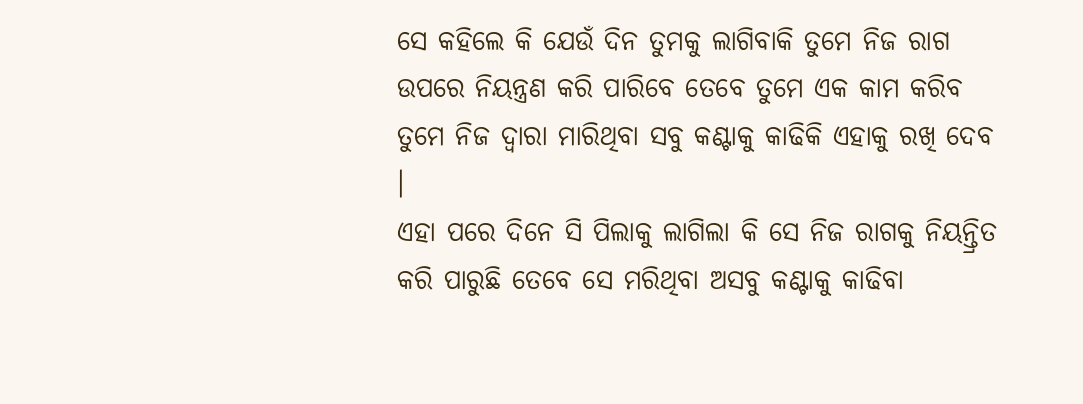ସେ କହିଲେ କି ଯେଉଁ ଦିନ ତୁମକୁ ଲାଗିବାକି ତୁମେ ନିଜ ରାଗ ଉପରେ ନିୟନ୍ତ୍ରଣ କରି ପାରିବେ ତେବେ ତୁମେ ଏକ କାମ କରିବ ତୁମେ ନିଜ ଦ୍ଵାରା ମାରିଥିବା ସବୁ କଣ୍ଟାକୁ କାଢିକି ଏହାକୁ ରଖି ଦେବ ।
ଏହା ପରେ ଦିନେ ସି ପିଲାକୁ ଲାଗିଲା କି ସେ ନିଜ ରାଗକୁ ନିୟନ୍ତ୍ରିତ କରି ପାରୁଛି ତେବେ ସେ ମରିଥିବା ଅସବୁ କଣ୍ଟାକୁ କାଢିବା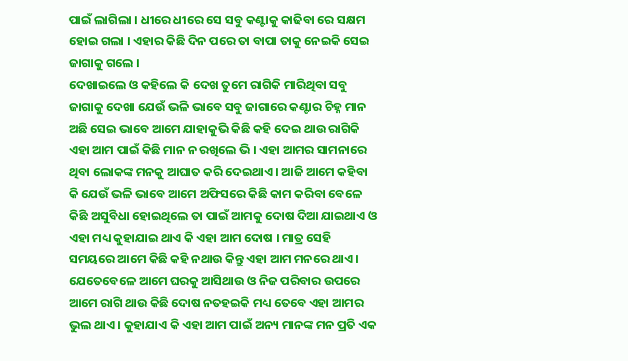ପାଇଁ ଲାଗିଲା । ଧୀରେ ଧୀରେ ସେ ସବୁ କଣ୍ଟାକୁ କାଢିବା ରେ ସକ୍ଷମ ହୋଇ ଗଲା । ଏହାର କିଛି ଦିନ ପରେ ତା ବାପା ତାକୁ ନେଇକି ସେଇ ଜାଗାକୁ ଗଲେ ।
ଦେଖାଇଲେ ଓ କହିଲେ କି ଦେଖ ତୁମେ ରାଗିକି ମାରିଥିବା ସବୁ ଜାଗାକୁ ଦେଖା ଯେଉଁ ଭଳି ଭାବେ ସବୁ ଜାଗାରେ କଣ୍ଟାର ଚିହ୍ନ ମାନ ଅଛି ସେଇ ଭାବେ ଆମେ ଯାହାକୁଭି କିଛି କହି ଦେଇ ଥାଉ ରାଗିକି ଏହା ଆମ ପାଇଁ କିଛି ମାନ ନ ରଖିଲେ ଭି । ଏହା ଆମର ସାମନାରେ ଥିବା ଲୋକଙ୍କ ମନକୁ ଆଘାତ କରି ଦେଇଥାଏ । ଆଜି ଆମେ କହିବା କି ଯେଉଁ ଭଳି ଭାବେ ଆମେ ଅଫିସରେ କିଛି କାମ କରିବା ବେଳେ କିଛି ଅସୁବିଧା ହୋଇଥିଲେ ତା ପାଇଁ ଆମକୁ ଦୋଷ ଦିଆ ଯାଇଥାଏ ଓ ଏହା ମଧ୍ୟ କୁହାଯାଇ ଥାଏ କି ଏହା ଆମ ଦୋଷ । ମାତ୍ର ସେହି ସମୟରେ ଆମେ କିଛି କହି ନଥାଉ କିନ୍ତୁ ଏହା ଆମ ମନରେ ଥାଏ ।
ଯେତେବେଳେ ଆମେ ଘରକୁ ଆସିଥାଉ ଓ ନିଜ ପରିବାର ଉପରେ ଆମେ ରାଗି ଥାଉ କିଛି ଦୋଷ ନତହଇକି ମଧ୍ୟ ତେବେ ଏହା ଆମର ଭୁଲ ଥାଏ । କୁହାଯାଏ କି ଏହା ଆମ ପାଇଁ ଅନ୍ୟ ମାନଙ୍କ ମନ ପ୍ରତି ଏକ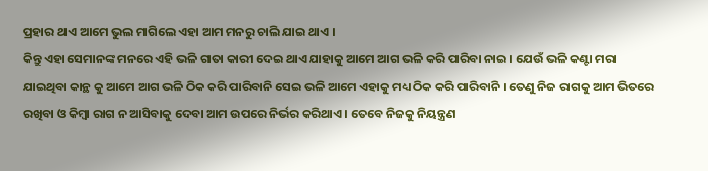ପ୍ରହାର ଥାଏ ଆମେ ଭୁଲ ମାଗିଲେ ଏହା ଆମ ମନରୁ ଚାଲି ଯାଇ ଥାଏ ।
କିନ୍ତୁ ଏହା ସେମାନଙ୍କ ମନରେ ଏହି ଭଳି ଗାତା କାରୀ ଦେଇ ଥାଏ ଯାହାକୁ ଆମେ ଆଗ ଭଳି କରି ପାରିବା ନାଇ । ଯେଉଁ ଭଳି କଣ୍ଟା ମରା ଯାଇଥିବା କାନ୍ଥ କୁ ଆମେ ଆଗ ଭଳି ଠିକ କରି ପାରିବାନି ସେଇ ଭଳି ଆମେ ଏହାକୁ ମଧ୍ୟ ଠିକ କରି ପାରିବାନି । ତେଣୁ ନିଜ ରାଗକୁ ଆମ ଭିତରେ ରଖିବା ଓ କିମ୍ବା ରାଗ ନ ଆସିବାକୁ ଦେବା ଆମ ଉପରେ ନିର୍ଭର କରିଥାଏ । ତେବେ ନିଜକୁ ନିୟନ୍ତ୍ରଣ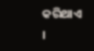କରିଥାଏ ।